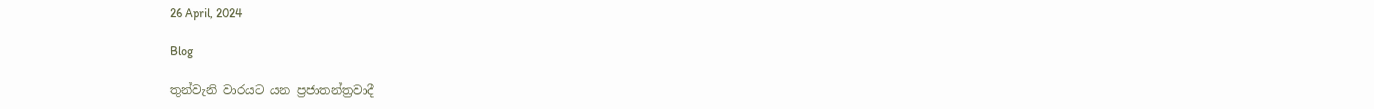26 April, 2024

Blog

තුන්වැනි වාරයට යන ප්‍රජාතන්ත්‍රවාදී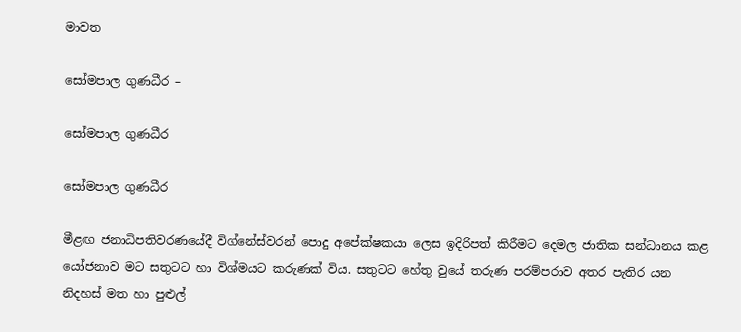මාවත

සෝමපාල ගුණධීර –

සෝමපාල ගුණධීර

සෝමපාල ගුණධීර

මීළඟ ජනාධිපතිවරණයේදී විග්නේස්වරන් පොදු අපේක්ෂකයා ලෙස ඉදිරිපත් කිරීමට දෙමල ජාතික සන්ධානය කළ යෝජනාව මට සතුටට හා විශ්මයට කරුණක් විය. සතුටට හේතු වුයේ තරුණ පරම්පරාව අතර පැතිර යන නිදහස් මත හා පුළුල්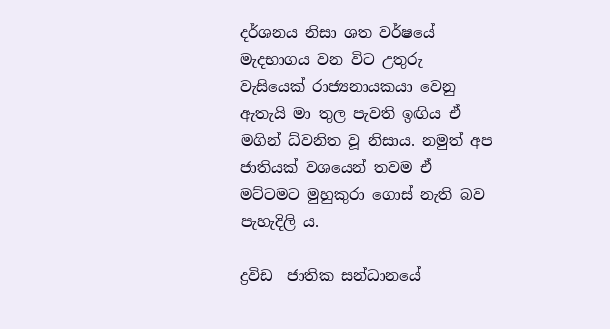දර්ශනය නිසා ශත වර්ෂයේ මැදභාගය වන විට උතුරු වැසියෙක් රාජ්‍යනායකයා වෙනු ඇතැයි මා තුල පැවති ඉඟිය ඒ මගින් ධ්වනිත වූ නිසාය. නමුත් අප ජාතියක් වශයෙන් තවම ඒ මට්ටමට මුහුකුරා ගොස් නැති බව පැහැදිලි ය.

ද්‍රවිඩ  ජාතික සන්ධානයේ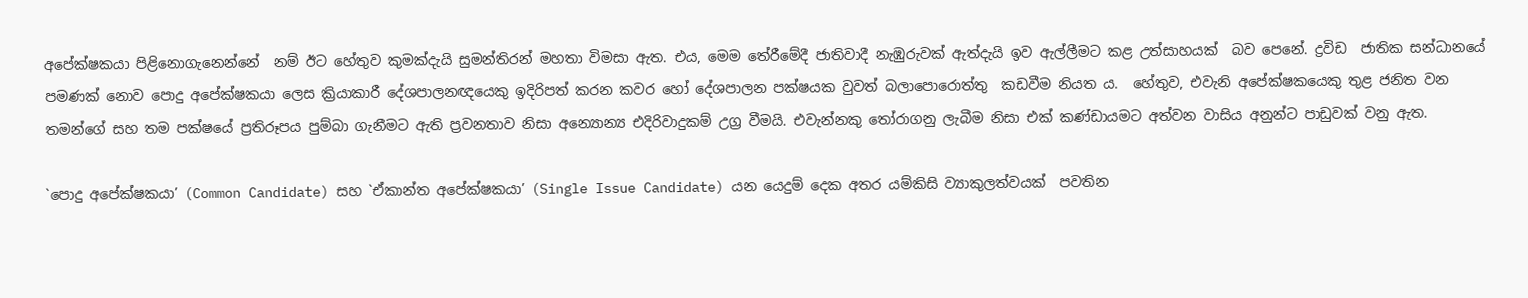අපේක්ෂකයා පිළිනොගැනෙන්නේ  නම් ඊට හේතුව කුමක්දැයි සුමන්තිරන් මහතා විමසා ඇත. එය, මෙම තේරීමේදී ජාතිවාදී නැඹුරුවක් ඇත්දැයි ඉව ඇල්ලීමට කළ උත්සාහයක්  බව පෙනේ. ද්‍රවිඩ  ජාතික සන්ධානයේ පමණක් නොව පොදු අපේක්ෂකයා ලෙස ක්‍රියාකාරී දේශපාලනඥයෙකු ඉදිරිපත් කරන කවර හෝ දේශපාලන පක්ෂයක වුවත් බලාපොරොත්තු  කඩවීම නියත ය.  හේතුව, එවැනි අපේක්ෂකයෙකු තුළ ජනිත වන තමන්ගේ සහ තම පක්ෂයේ ප්‍රතිරූපය පුම්බා ගැනීමට ඇති ප්‍රවනතාව නිසා අන්‍යොන්‍ය එදිරිවාදුකම් උග්‍ර වීමයි. එවැන්නකු තෝරාගනු ලැබීම නිසා එක් කණ්ඩායමට අත්වන වාසිය අනුන්ට පාඩුවක් වනු ඇත.

`පොදු අපේක්ෂකයා’ (Common Candidate) සහ `ඒකාන්ත අපේක්ෂකයා’ (Single Issue Candidate) යන යෙදුම් දෙක අතර යම්කිසි ව්‍යාකුලත්වයක්  පවතින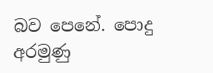බව පෙනේ. පොදු අරමුණු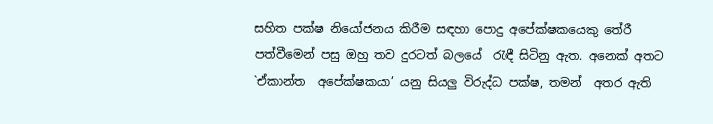සහිත පක්ෂ නියෝජනය කිරීම සඳහා පොදු අපේක්ෂකයෙකු තේරී පත්වීමෙන් පසු ඔහු තව දුරටත් බලයේ  රැඳී සිටිනු ඇත. අනෙක් අතට `ඒකාන්ත  අපේක්ෂකයා’ යනු සියලු විරුද්ධ පක්ෂ, තමන්  අතර ඇති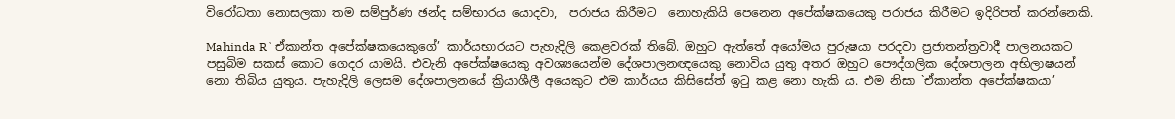විරෝධතා නොසලකා තම සම්පුර්ණ ඡන්ද සම්භාරය යොදවා,  පරාජය කිරීමට  නොහැකියි පෙනෙන අපේක්ෂකයෙකු පරාජය කිරීමට ඉදිරිපත් කරන්නෙකි.

Mahinda R`ඒකාන්ත අපේක්ෂකයෙකුගේ’ කාර්යභාරයට පැහැදිලි කෙළවරක් තිබේ. ඔහුට ඇත්තේ අයෝමය පුරුෂයා පරදවා ප්‍රජාතන්ත්‍රවාදී පාලනයකට පසුබිම සකස් කොට ගෙදර යාමයි. එවැනි අපේක්ෂයෙකු අවශ්‍යයෙන්ම දේශපාලනඥයෙකු නොවිය යුතු අතර ඔහුට පෞද්ගලික දේශපාලන අභිලාෂයන් නො තිබිය යුතුය. පැහැදිලි ලෙසම දේශපාලනයේ ක්‍රියාශීලී අයෙකුට එම කාර්යය කිසිසේත් ඉටු කළ නො හැකි ය. එම නිසා `ඒකාන්ත අපේක්ෂකයා’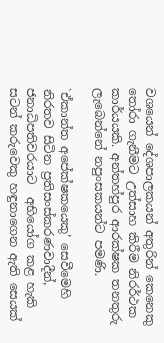වශයෙන් දේශපාලකයන් අතුරින් කෙනෙකු තෝරා ගැනීමට උත්සාහ කිරීම නිරර්ථක කාර්යයකි. අන්තහ්පුර ආරක්ෂක තනතුරු ලැබෙන්නේ නපුංසකයන්ට පමණි.

`ඒකාන්ත අපේක්ෂකයෙකු’ සෙවීමෙහි නිරතව සිටින ප්‍රතිසංස්කරණවාදීන්, ජනාධිපතිවරයාට  අභියෝග කළ හැකි සටන් කරුවෙකු හඳුනාගෙන ඇති සෙයක්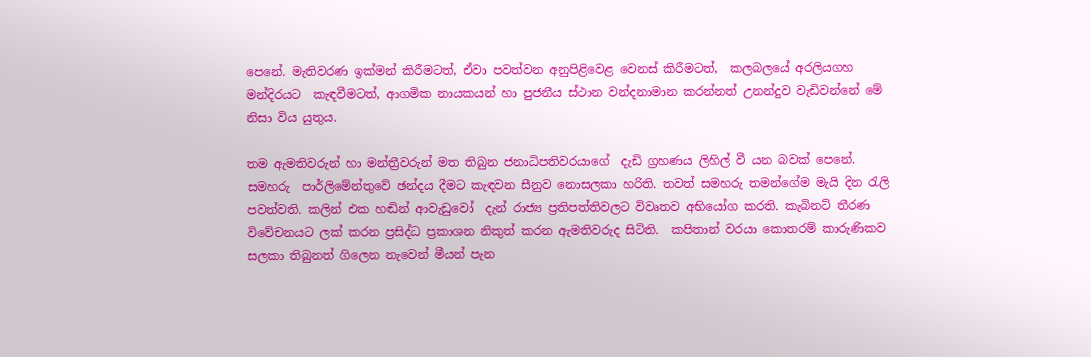පෙනේ. මැතිවරණ ඉක්මන් කිරීමටත්, ඒවා පවත්වන අනුපිළිවෙළ වෙනස් කිරීමටත්,  කලබලයේ අරලියගහ මන්දිරයට  කැඳවීමටත්, ආගමික නායකයන් හා පුජනීය ස්ථාන වන්දනාමාන කරන්නත් උනන්දුව වැඩිවන්නේ මේ නිසා විය යුතුය.

තම ඇමතිවරුන් හා මන්ත්‍රීවරුන් මත තිබුන ජනාධිපතිවරයාගේ  දැඩි ග්‍රහණය ලිහිල් වී යන බවක් පෙනේ. සමහරු  පාර්ලිමේන්තුවේ ඡන්දය දීමට කැඳවන සීනුව නොසලකා හරිති. තවත් සමහරු තමන්ගේම මැයි දින රැලි පවත්වති. කලින් එක හඬින් ආවැඩුවෝ  දැන් රාජ්‍ය ප්‍රතිපත්තිවලට විවෘතව අභියෝග කරති. කැබිනට් තීරණ විවේචනයට ලක් කරන ප්‍රසිද්ධ ප්‍රකාශන නිකුත් කරන ඇමතිවරුද සිටිති.  කපිතාන් වරයා කොතරම් කාරුණිකව සලකා තිබුනත් ගිලෙන නැවෙන් මීයන් පැන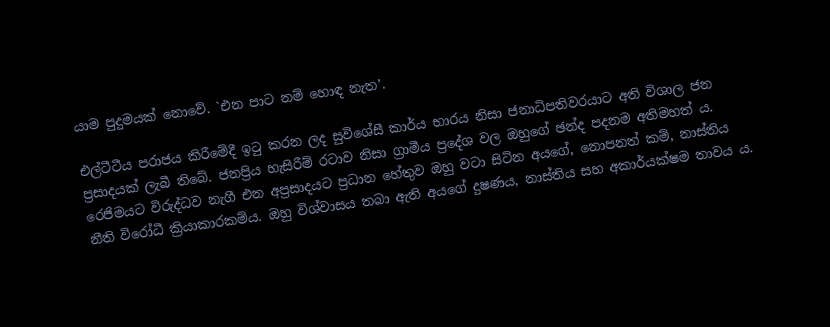යාම පුදුමයක් නොවේ. `එන පාට නම් හොඳ නැත’.

එල්ටීටීය පරාජය කිරීමේදී ඉටු කරන ලද සුවිශේසී කාර්ය භාරය නිසා ජනාධිපතිවරයාට අති විශාල ජන ප්‍රසාදයක් ලැබී තිබේ. ජනප්‍රිය හැසිරීම් රටාව නිසා ග්‍රාමීය ප්‍රදේශ වල ඔහුගේ ඡන්ද පදනම අතිමහත් ය. රෙජිමයට විරුද්ධව නැගී එන අප්‍රසාදයට ප්‍රධාන හේතුව ඔහු වටා සිටින අයගේ, නොපනත් කම්, නාස්තිය  නීති විරෝධී ක්‍රියාකාරකම්ය. ඔහු විශ්වාසය තබා ඇති අයගේ දුෂණය, නාස්තිය සහ අකාර්යක්ෂම තාවය ය.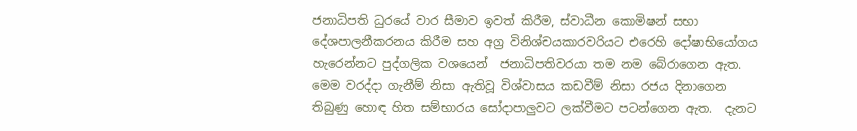ජනාධිපති ධුරයේ වාර සීමාව ඉවත් කිරීම, ස්වාධීන කොමිෂන් සභා දේශපාලනීකරනය කිරීම සහ අග්‍ර විනිශ්චයකාරවරියට එරෙහි දෝෂාභියෝගය හැරෙන්නට පුද්ගලික වශයෙන්  ජනාධිපතිවරයා තම නම බේරාගෙන ඇත. මෙම වරද්දා ගැනීම් නිසා ඇතිවූ විශ්වාසය කඩවීම් නිසා රජය දිනාගෙන තිබුණු හොඳ හිත සම්භාරය සෝදාපාලුවට ලක්වීමට පටන්ගෙන ඇත.  දැනට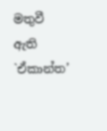මතුවී ඇති `ඒකාන්ත’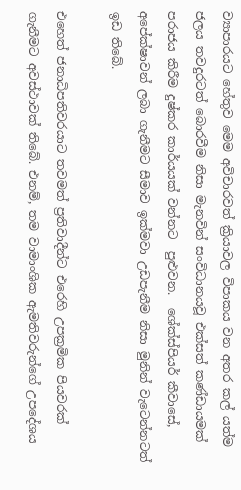ව්‍යාපාරයට හේතුව මෙම අවිචාරවත් ක්‍රියාවල විපාකය වන අතර කල් යත්ම ජලය තවදුරටත් බොරවීම නිසා මැනවින් සංවිධානයවූ එක්සත් කණ්ඩායමක් පරාජය කිරීම දුෂ්කර කාර්යයක් වන්නට  පුළුවන.  ශේක්ස්පියර් කීවාසේ, අපේක්ෂාවන් ලබා ගැනීමට සීමාව ඉක්මවා උඩපැනීම නිසා මුනින් වැටෙන්නටත් ඉඩ තිබේ.

එහෙත් ජනාධිපතිවරයාට තවමත් ප්‍රතිවාදීන්ට එරෙහි උපක්‍රමික පියවරක් ගැනීමට අවස්ථාවක් තිබේ. එනම්, තම වාමාංශික ඇමතිවරුන්ගේ උපදේශය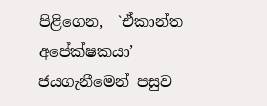පිළිගෙන,  `ඒකාන්ත අපේක්ෂකයා’ ජයගැනීමෙන් පසුව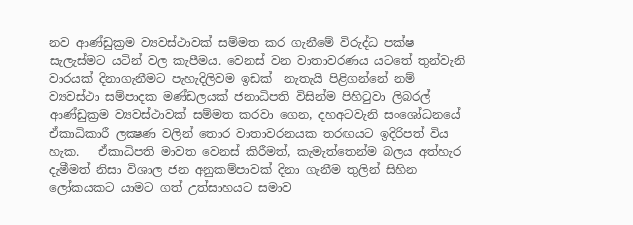නව ආණ්ඩුක්‍රම ව්‍යවස්ථාවක් සම්මත කර ගැනීමේ විරුද්ධ පක්ෂ සැලැස්මට යටින් වල කැපීමය. වෙනස් වන වාතාවරණය යටතේ තුන්වැනි වාරයක් දිනාගැනීමට පැහැදිලිවම ඉඩක්  නැතැයි පිළිගන්නේ නම් ව්‍යවස්ථා සම්පාදක මණ්ඩලයක් ජනාධිපති විසින්ම පිහිටුවා ලිබරල් ආණ්ඩුක්‍රම ව්‍යවස්ථාවක් සම්මත කරවා ගෙන, දහඅටවැනි සංශෝධනයේ ඒකාධිකාරී ලක්‍ෂණ වලින් තොර වාතාවරනයක තරඟයට ඉදිරිපත් විය හැක.   ඒකාධිපති මාවත වෙනස් කිරීමත්, කැමැත්තෙන්ම බලය අත්හැර දැමීමත් නිසා විශාල ජන අනුකම්පාවක් දිනා ගැනීම තුලින් සිහින ලෝකයකට යාමට ගත් උත්සාහයට සමාව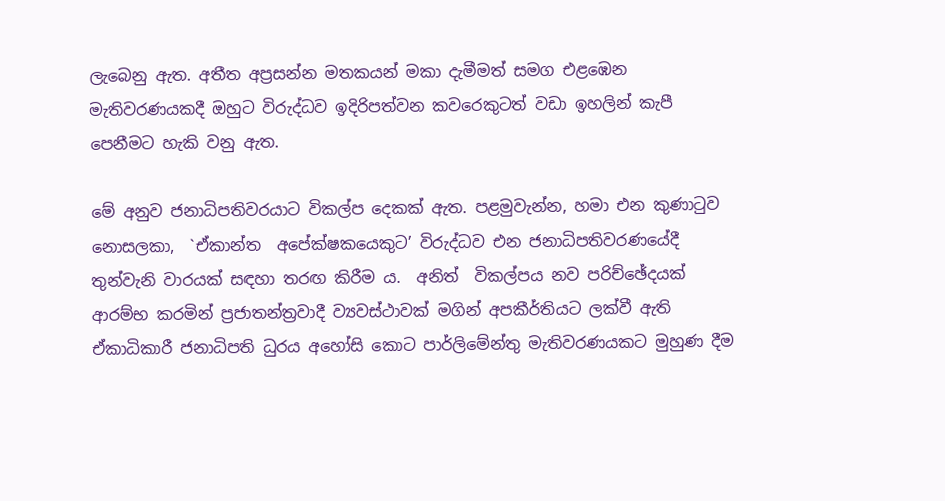ලැබෙනු ඇත. අතීත අප්‍රසන්න මතකයන් මකා දැමීමත් සමග එළඹෙන මැතිවරණයකදී ඔහුට විරුද්ධව ඉදිරිපත්වන කවරෙකුටත් වඩා ඉහලින් කැපී පෙනීමට හැකි වනු ඇත.

මේ අනුව ජනාධිපතිවරයාට විකල්ප දෙකක් ඇත. පළමුවැන්න, හමා එන කුණාටුව නොසලකා,  `ඒකාන්ත  අපේක්ෂකයෙකුට’ විරුද්ධව එන ජනාධිපතිවරණයේදී තුන්වැනි වාරයක් සඳහා තරඟ කිරීම ය.  අනිත්  විකල්පය නව පරිච්ඡේදයක් ආරම්භ කරමින් ප්‍රජාතන්ත්‍රවාදී ව්‍යවස්ථාවක් මගින් අපකීර්තියට ලක්වී ඇති ඒකාධිකාරී ජනාධිපති ධුරය අහෝසි කොට පාර්ලිමේන්තු මැතිවරණයකට මුහුණ දීම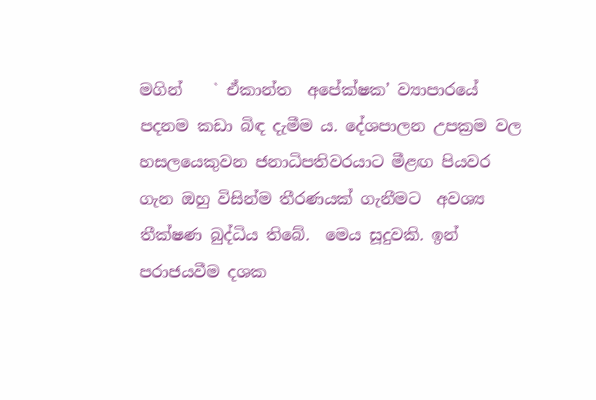මගින්    ` ඒකාන්ත  අපේක්ෂක’ ව්‍යාපාරයේ පදනම කඩා බිඳ දැමීම ය. දේශපාලන උපක්‍රම වල හසලයෙකුවන ජනාධිපතිවරයාට මීළඟ පියවර ගැන ඔහු විසින්ම තීරණයක් ගැනීමට  අවශ්‍ය තීක්ෂණ බුද්ධිය තිබේ.  මෙය සූදුවකි. ඉන් පරාජයවීම දශක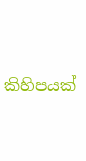කිහිපයක්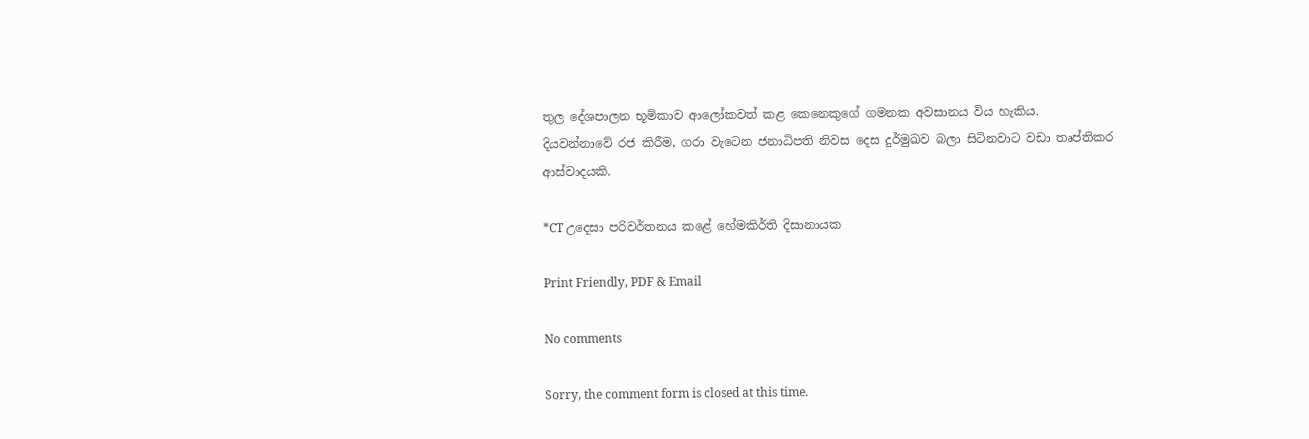තුල දේශපාලන භූමිකාව ආලෝකවත් කළ කෙනෙකුගේ ගමනක අවසානය විය හැකිය. දියවන්නාවේ රජ කිරීම, ගරා වැටෙන ජනාධිපති නිවස දෙස දුර්මුඛව බලා සිටිනවාට වඩා තෘප්තිකර ආස්වාදයකි.

*CT උදෙසා පරිවර්තනය කළේ හේමකිර්ති දිසානායක

Print Friendly, PDF & Email

No comments

Sorry, the comment form is closed at this time.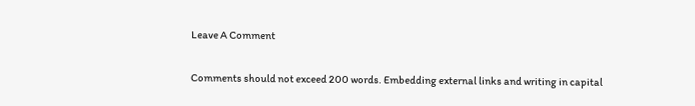Leave A Comment

Comments should not exceed 200 words. Embedding external links and writing in capital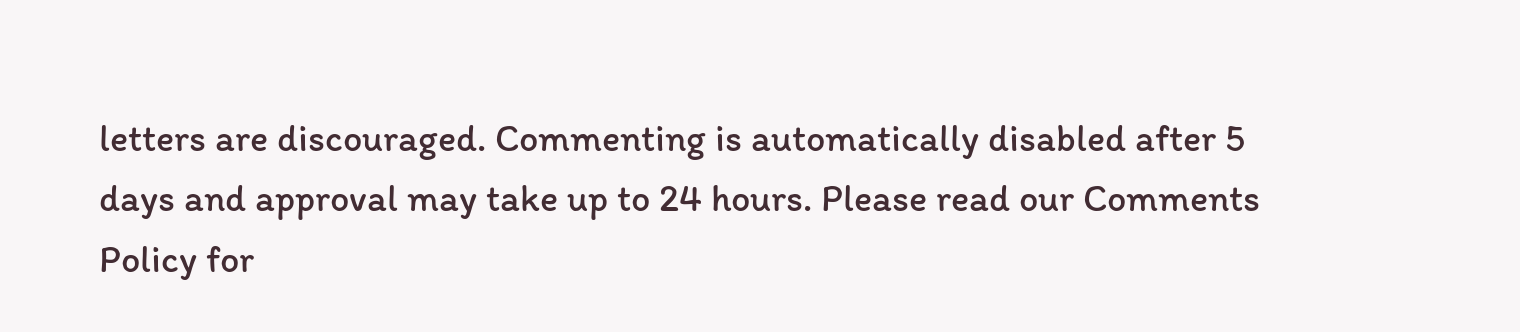letters are discouraged. Commenting is automatically disabled after 5 days and approval may take up to 24 hours. Please read our Comments Policy for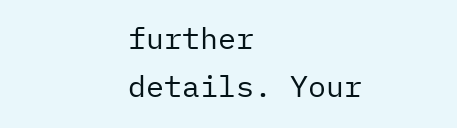further details. Your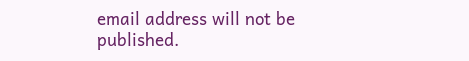email address will not be published.